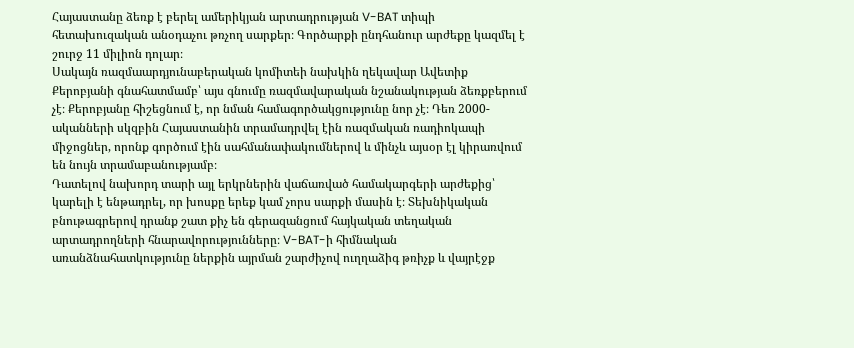Հայաստանը ձեռք է բերել ամերիկյան արտադրության V-BAT տիպի հետախուզական անօդաչու թռչող սարքեր։ Գործարքի ընդհանուր արժեքը կազմել է շուրջ 11 միլիոն դոլար։
Սակայն ռազմաարդյունաբերական կոմիտեի նախկին ղեկավար Ավետիք Քերոբյանի գնահատմամբ՝ այս գնումը ռազմավարական նշանակության ձեռքբերում չէ։ Քերոբյանը հիշեցնում է, որ նման համագործակցությունը նոր չէ։ Դեռ 2000-ականների սկզբին Հայաստանին տրամադրվել էին ռազմական ռադիոկապի միջոցներ, որոնք գործում էին սահմանափակումներով և մինչև այսօր էլ կիրառվում են նույն տրամաբանությամբ։
Դատելով նախորդ տարի այլ երկրներին վաճառված համակարգերի արժեքից՝ կարելի է ենթադրել, որ խոսքը երեք կամ չորս սարքի մասին է։ Տեխնիկական բնութագրերով դրանք շատ քիչ են գերազանցում հայկական տեղական արտադրողների հնարավորությունները։ V-BAT-ի հիմնական առանձնահատկությունը ներքին այրման շարժիչով ուղղաձիգ թռիչք և վայրէջք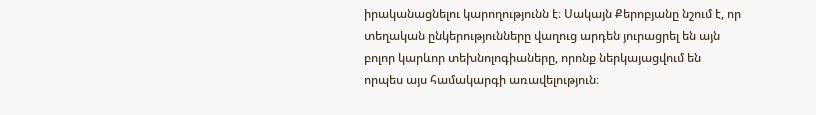իրականացնելու կարողությունն է։ Սակայն Քերոբյանը նշում է, որ տեղական ընկերությունները վաղուց արդեն յուրացրել են այն բոլոր կարևոր տեխնոլոգիաները, որոնք ներկայացվում են որպես այս համակարգի առավելություն։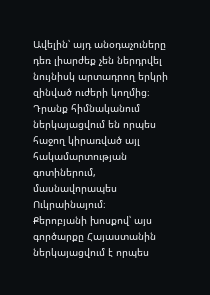Ավելին՝ այդ անօդաչուները դեռ լիարժեք չեն ներդրվել նույնիսկ արտադրող երկրի զինված ուժերի կողմից։ Դրանք հիմնականում ներկայացվում են որպես հաջող կիրառված այլ հակամարտության գոտիներում, մասնավորապես Ուկրաինայում։
Քերոբյանի խոսքով՝ այս գործարքը Հայաստանին ներկայացվում է որպես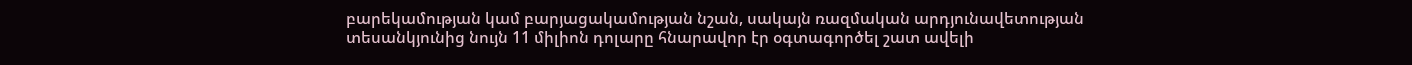բարեկամության կամ բարյացակամության նշան, սակայն ռազմական արդյունավետության տեսանկյունից նույն 11 միլիոն դոլարը հնարավոր էր օգտագործել շատ ավելի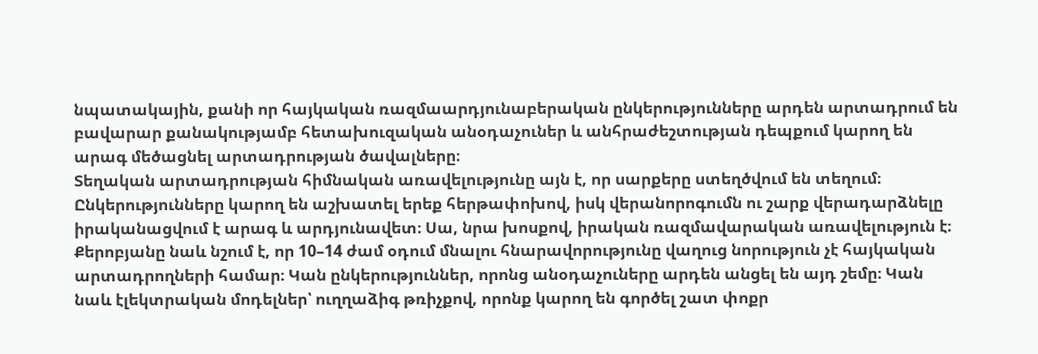նպատակային, քանի որ հայկական ռազմաարդյունաբերական ընկերությունները արդեն արտադրում են բավարար քանակությամբ հետախուզական անօդաչուներ և անհրաժեշտության դեպքում կարող են արագ մեծացնել արտադրության ծավալները։
Տեղական արտադրության հիմնական առավելությունը այն է, որ սարքերը ստեղծվում են տեղում։ Ընկերությունները կարող են աշխատել երեք հերթափոխով, իսկ վերանորոգումն ու շարք վերադարձնելը իրականացվում է արագ և արդյունավետ։ Սա, նրա խոսքով, իրական ռազմավարական առավելություն է։
Քերոբյանը նաև նշում է, որ 10–14 ժամ օդում մնալու հնարավորությունը վաղուց նորություն չէ հայկական արտադրողների համար։ Կան ընկերություններ, որոնց անօդաչուները արդեն անցել են այդ շեմը։ Կան նաև էլեկտրական մոդելներ՝ ուղղաձիգ թռիչքով, որոնք կարող են գործել շատ փոքր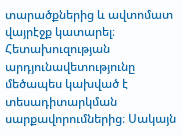տարածքներից և ավտոմատ վայրէջք կատարել։
Հետախուզության արդյունավետությունը մեծապես կախված է տեսադիտարկման սարքավորումներից։ Սակայն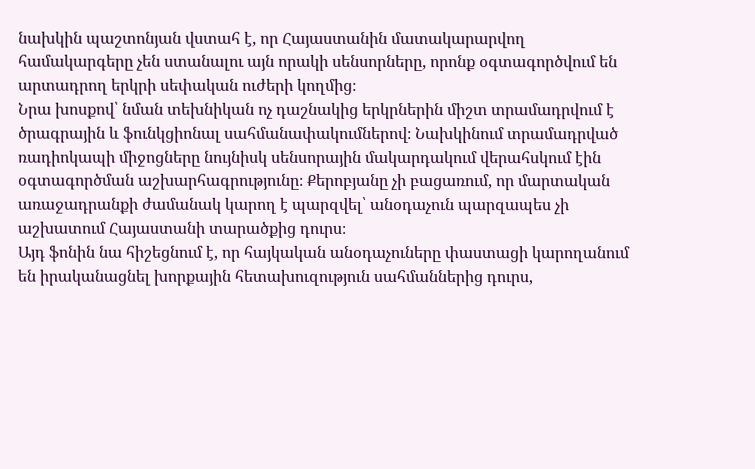նախկին պաշտոնյան վստահ է, որ Հայաստանին մատակարարվող համակարգերը չեն ստանալու այն որակի սենսորները, որոնք օգտագործվում են արտադրող երկրի սեփական ուժերի կողմից։
Նրա խոսքով՝ նման տեխնիկան ոչ դաշնակից երկրներին միշտ տրամադրվում է ծրագրային և ֆունկցիոնալ սահմանափակումներով։ Նախկինում տրամադրված ռադիոկապի միջոցները նույնիսկ սենսորային մակարդակում վերահսկում էին օգտագործման աշխարհագրությունը։ Քերոբյանը չի բացառում, որ մարտական առաջադրանքի ժամանակ կարող է պարզվել՝ անօդաչուն պարզապես չի աշխատում Հայաստանի տարածքից դուրս։
Այդ ֆոնին նա հիշեցնում է, որ հայկական անօդաչուները փաստացի կարողանում են իրականացնել խորքային հետախուզություն սահմաններից դուրս,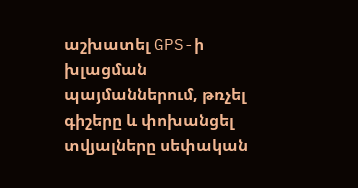աշխատել GPS-ի խլացման պայմաններում, թռչել գիշերը և փոխանցել տվյալները սեփական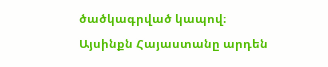ծածկագրված կապով։ Այսինքն Հայաստանը արդեն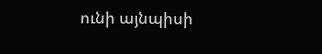ունի այնպիսի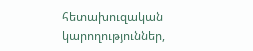հետախուզական կարողություններ,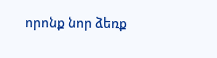որոնք նոր ձեռք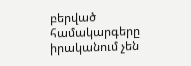բերված համակարգերը իրականում չեն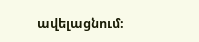ավելացնում։